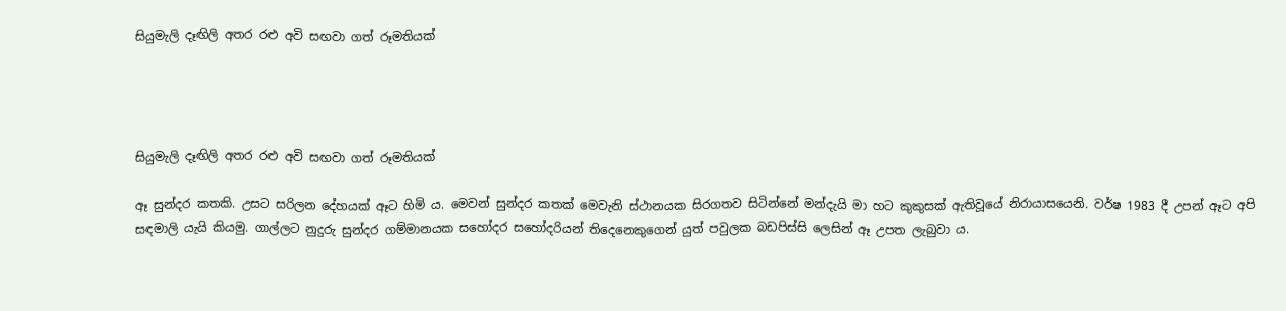සියුමැලි දෑඟිලි අතර රළු අවි සඟවා ගත් රූමතියක්




සියුමැලි දෑඟිලි අතර රළු අවි සඟවා ගත් රූමතියක්

ඈ සුන්දර කතකි. උසට සරිලන දේහයක් ඈට හිමි ය. මෙවන් සුන්දර කතක් මෙවැනි ස්ථානයක සිරගතව සිටින්නේ මන්දැයි මා හට කුකුසක් ඇතිවූයේ නිරායාසයෙනි. වර්ෂ 1983 දී උපන් ඈට අපි සඳමාලි යැයි කියමු. ගාල්ලට නුදුරු සුන්දර ගම්මානයක සහෝදර සහෝදරියන් තිදෙනෙකුගෙන් යුත් පවුලක බඩපිස්සි ලෙසින් ඈ උපත ලැබුවා ය.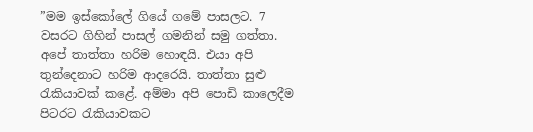”මම ඉස්කෝලේ ගියේ ගමේ පාසලට. 7 වසරට ගිහින් පාසල් ගමනින් සමු ගත්තා. අපේ තාත්තා හරිම හොඳයි. එයා අපි තුන්දෙනාට හරිම ආදරෙයි. තාත්තා සුළු රැකියාවක් කළේ. අම්මා අපි පොඩි කාලෙදීම පිටරට රැකියාවකට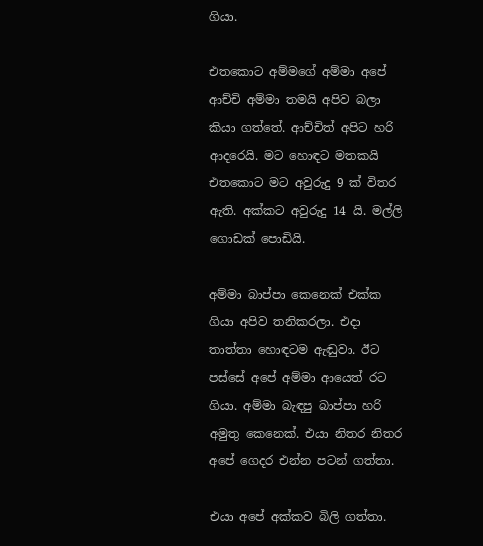ගියා.

එතකොට අම්මගේ අම්මා අපේ ආච්චි අම්මා තමයි අපිව බලා කියා ගත්තේ. ආච්චිත් අපිට හරි ආදරෙයි. මට හොඳට මතකයි එතකොට මට අවුරුදු 9 ක් විතර ඇති. අක්කට අවුරුදු 14 යි. මල්ලි ගොඩක් පොඩියි.

අම්මා බාප්පා කෙනෙක් එක්ක ගියා අපිව තනිකරලා. එදා තාත්තා හොඳටම ඇඬුවා. ඊට පස්සේ අපේ අම්මා ආයෙත් රට ගියා. අම්මා බැඳපු බාප්පා හරි අමුතු කෙනෙක්. එයා නිතර නිතර අපේ ගෙදර එන්න පටන් ගත්තා.

එයා අපේ අක්කව බිලි ගත්තා.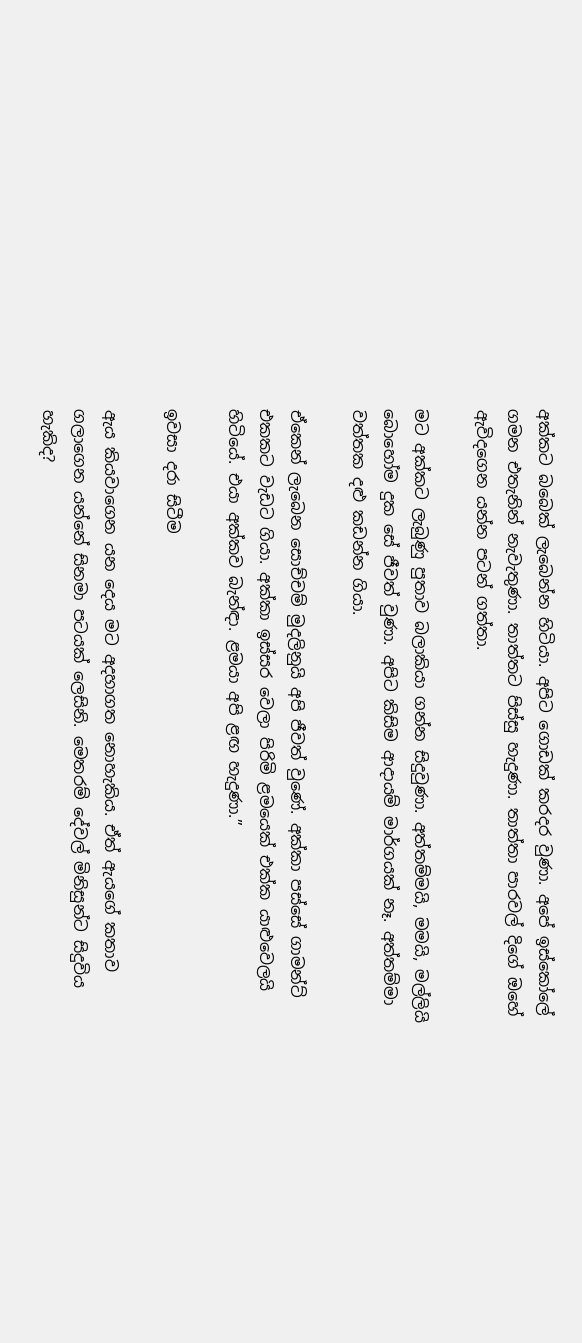අක්කට බබෙක් ලැබෙන්න හිටියා. අපිට ගොඩක් කරදර වුණා. අපේ ඉස්කෝලේ ගමන එතැනින් නැවැතුණා. තාත්තට පිස්සු හැදුණා. තාත්තා පාරවල් දිගේ ඔහේ ඇවිදගෙන යන්න පටන් ගත්තා.

මට අක්කට ලැබුණු පුතාව බලාකියා ගන්න සිදුවුණා. අත්තම්මයි, මමයි, මල්ලියි බොහෝම දුක සේ ජීවත් වුණා. අපිට කිසිම ආදායම් මාර්ගයක් නෑ. අත්තම්මා වත්තක දළු කඩන්න ගියා.

ඒකෙන් ලැබෙන සොච්චම් මුදලිනුයි අපි ජීවත් වුණේ. අක්කා පස්සේ ගාමන්ට් එකකට වැඩට ගියා. අක්කා ඉස්සර වෙලා පිරිමි ළමයෙක් එක්ක යාළුවෙලයි හිටියේ. එයා අක්කව බැන්ඳා. ළමයා අපි ළඟ හැදුණා.”

ඉවසා දරා සිටීම

ඇය කියවාගෙන යන දෙය මට අදහාගත නොහැකිය. ඒත් ඇයගේ කතාව ගලාගෙන යන්නේ සිනමා පටයක් ලෙසිනි. මෙතරම් දේවල් මිනිසුන්ට සිදුවිය හැකිද?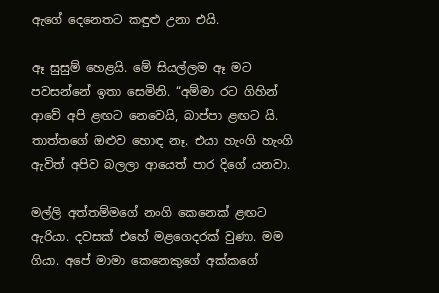ඇගේ දෙනෙතට කඳුළු උනා එයි.

ඈ සුසුම් හෙළයි. මේ සියල්ලම ඈ මට පවසන්නේ ඉතා සෙමිනි. “අම්මා රට ගිහින් ආවේ අපි ළඟට නෙවෙයි, බාප්පා ළඟට යි. තාත්තගේ ඔළුව හොඳ නෑ. එයා හැංගි හැංගි ඇවිත් අපිව බලලා ආයෙත් පාර දිගේ යනවා.

මල්ලි අත්තම්මගේ නංගි කෙනෙක් ළඟට ඇරියා. දවසක් එහේ මළගෙදරක් වුණා. මම ගියා. අපේ මාමා කෙනෙකුගේ අක්කගේ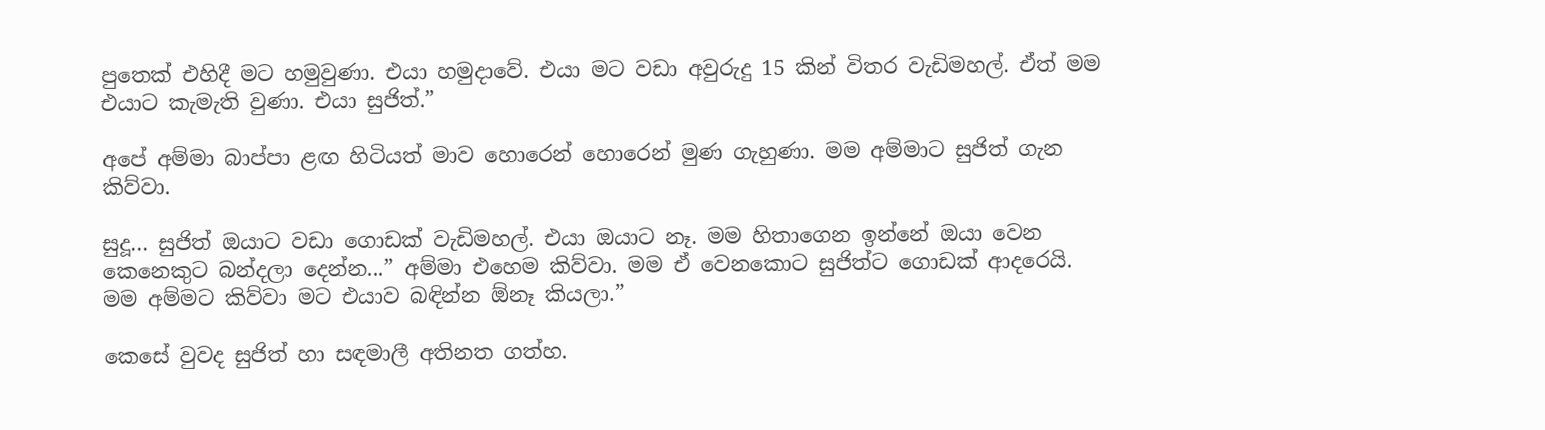පුතෙක් එහිදී මට හමුවුණා. එයා හමුදාවේ. එයා මට වඩා අවුරුදු 15 කින් විතර වැඩිමහල්. ඒත් මම එයාට කැමැති වුණා. එයා සුජිත්.”

අපේ අම්මා බාප්පා ළඟ හිටියත් මාව හොරෙන් හොරෙන් මුණ ගැහුණා. මම අම්මාට සුජිත් ගැන කිව්වා.

සුදූ... සුජිත් ඔයාට වඩා ගොඩක් වැඩිමහල්. එයා ඔයාට නෑ. මම හිතාගෙන ඉන්නේ ඔයා වෙන කෙනෙකුට බන්දලා දෙන්න...” අම්මා එහෙම කිව්වා. මම ඒ වෙනකොට සුජිත්ට ගොඩක් ආදරෙයි. මම අම්මට කිව්වා මට එයාව බඳින්න ඕනෑ කියලා.”

කෙසේ වුවද සුජිත් හා සඳමාලී අතිනත ගත්හ.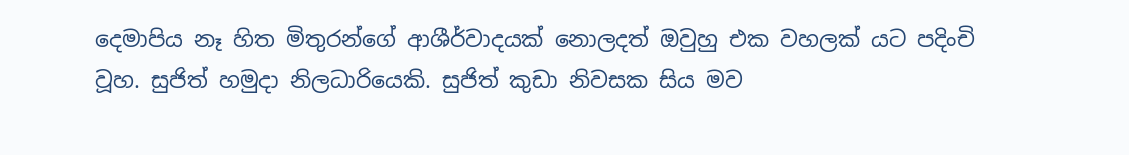දෙමාපිය නෑ හිත මිතුරන්ගේ ආශීර්වාදයක් නොලදත් ඔවුහු එක වහලක් යට පදිංචි වූහ. සුජිත් හමුදා නිලධාරියෙකි. සුජිත් කුඩා නිවසක සිය මව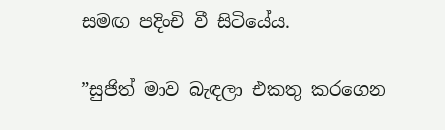සමඟ පදිංචි වී සිටියේය.

”සුජිත් මාව බැඳලා එකතු කරගෙන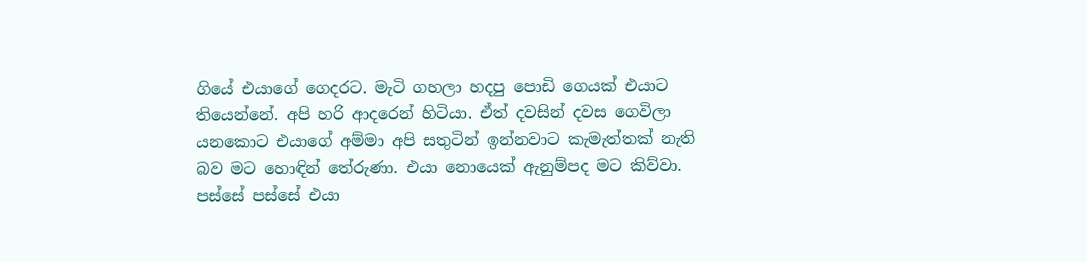ගියේ එයාගේ ගෙදරට. මැටි ගහලා හදපු පොඩි ගෙයක් එයාට තියෙන්නේ. අපි හරි ආදරෙන් හිටියා. ඒත් දවසින් දවස ගෙවිලා යනකොට එයාගේ අම්මා අපි සතුටින් ඉන්නවාට කැමැත්තක් නැති බව මට හොඳින් තේරුණා. එයා නොයෙක් ඇනුම්පද මට කිව්වා. පස්සේ පස්සේ එයා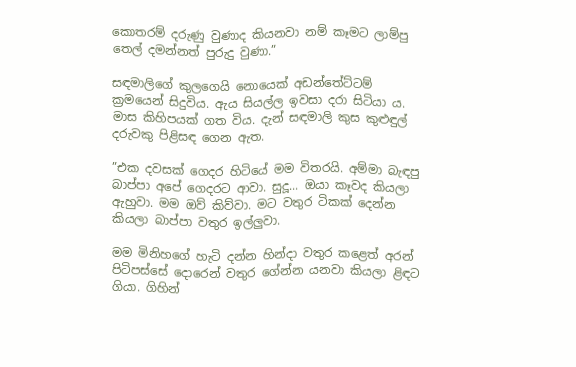කොතරම් දරුණු වුණාද කියනවා නම් කෑමට ලාම්පු තෙල් දමන්නත් පුරුදු වුණා.”

සඳමාලිගේ කුලගෙයි නොයෙක් අඩන්තේට්ටම් ක්‍රමයෙන් සිදුවිය. ඇය සියල්ල ඉවසා දරා සිටියා ය. මාස කිහිපයක් ගත විය. දැන් සඳමාලි කුස කුළුඳුල් දරුවකු පිළිසඳ ගෙන ඇත.

”එක දවසක් ගෙදර හිටියේ මම විතරයි. අම්මා බැඳපු බාප්පා අපේ ගෙදරට ආවා. සුදූ... ඔයා කෑවද කියලා ඇහුවා. මම ඔව් කිව්වා. මට වතුර ටිකක් දෙන්න කියලා බාප්පා වතුර ඉල්ලුවා.

මම මිනිහගේ හැටි දන්න හින්දා වතුර කළෙත් අරන් පිටිපස්සේ දොරෙන් වතුර ගේන්න යනවා කියලා ළිඳට ගියා. ගිහින්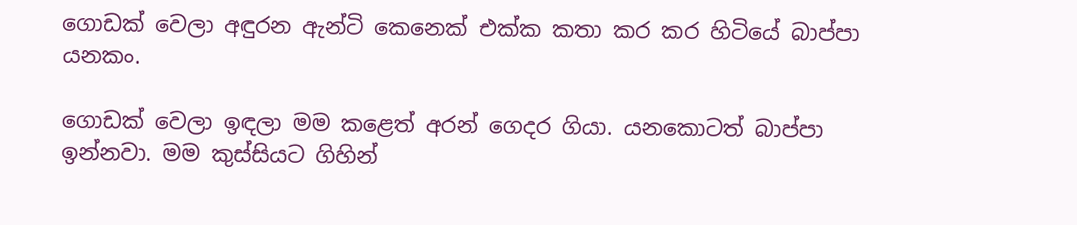ගොඩක් වෙලා අඳුරන ඇන්ටි කෙනෙක් එක්ක කතා කර කර හිටියේ බාප්පා යනකං.

ගොඩක් වෙලා ඉඳලා මම කළෙත් අරන් ගෙදර ගියා. යනකොටත් බාප්පා ඉන්නවා. මම කුස්සියට ගිහින්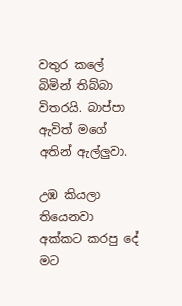වතුර කලේ බිමින් තිබ්බා විතරයි. බාප්පා ඇවිත් මගේ අතින් ඇල්ලුවා.

උඹ කියලා තියෙනවා අක්කට කරපු දේ මට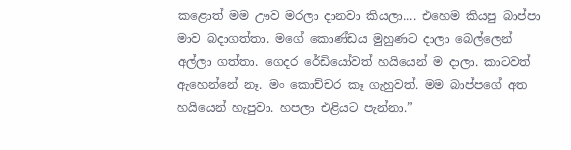කළොත් මම ඌව මරලා දානවා කියලා.... එහෙම කියපු බාප්පා මාව බදාගත්තා. මගේ කොණ්ඩය මුහුණට දාලා බෙල්ලෙන් අල්ලා ගත්තා. ගෙදර රේඩියෝවත් හයියෙන් ම දාලා. කාටවත් ඇහෙන්නේ නෑ. මං කොච්චර කෑ ගැහුවත්. මම බාප්පගේ අත හයියෙන් හැපුවා. හපලා එළියට පැන්නා.”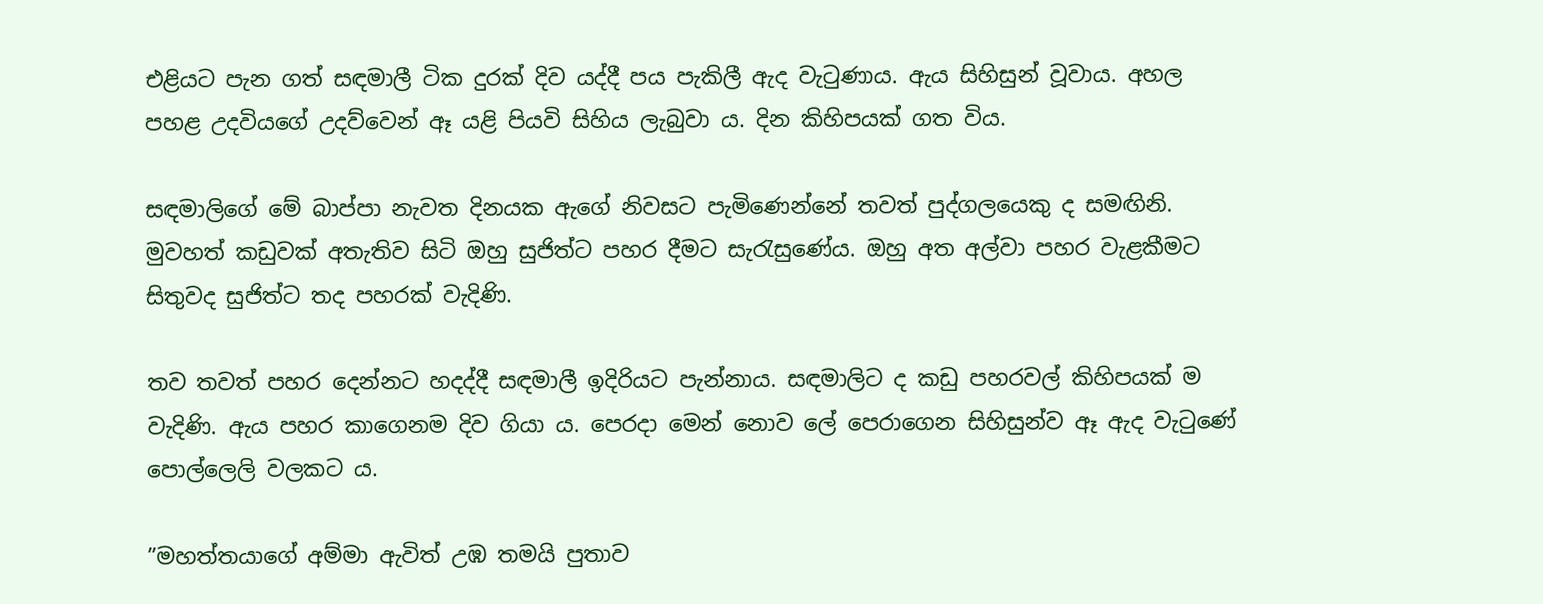එළියට පැන ගත් සඳමාලී ටික දුරක් දිව යද්දී පය පැකිලී ඇද වැටුණාය. ඇය සිහිසුන් වූවාය. අහල පහළ උදවියගේ උදව්වෙන් ඈ යළි පියවි සිහිය ලැබුවා ය. දින කිහිපයක් ගත විය.

සඳමාලිගේ මේ බාප්පා නැවත දිනයක ඇගේ නිවසට පැමිණෙන්නේ තවත් පුද්ගලයෙකු ද සමඟිනි. මුවහත් කඩුවක් අතැතිව සිටි ඔහු සුජිත්ට පහර දීමට සැරැසුණේය. ඔහු අත අල්වා පහර වැළකීමට සිතුවද සුජිත්ට තද පහරක් වැදිණි.

තව තවත් පහර දෙන්නට හදද්දී සඳමාලී ඉදිරියට පැන්නාය. සඳමාලිට ද කඩු පහරවල් කිහිපයක් ම වැදිණි. ඇය පහර කාගෙනම දිව ගියා ය. පෙරදා මෙන් නොව ලේ පෙරාගෙන සිහිසුන්ව ඈ ඇද වැටුණේ පොල්ලෙලි වලකට ය.

”මහත්තයාගේ අම්මා ඇවිත් උඹ තමයි පුතාව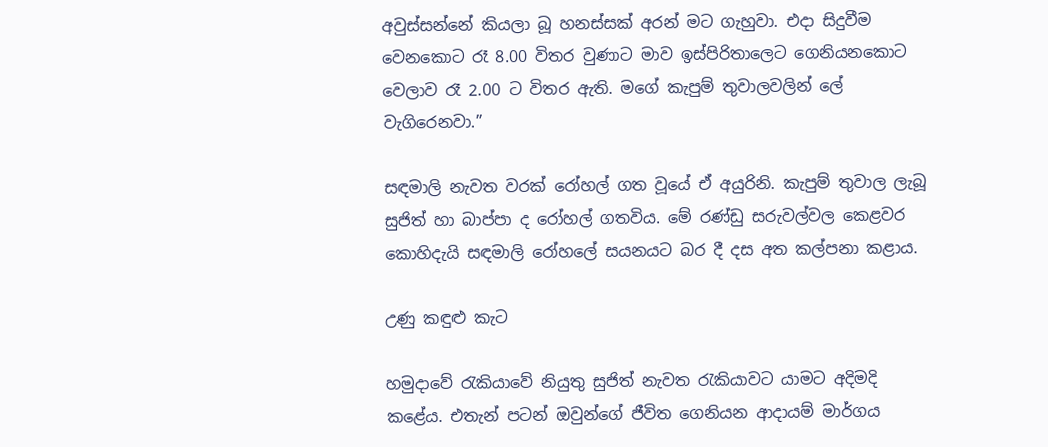අවුස්සන්නේ කියලා බූ හනස්සක් අරන් මට ගැහුවා. එදා සිදුවීම වෙනකොට රෑ 8.00 විතර වුණාට මාව ඉස්පිරිතාලෙට ගෙනියනකොට වෙලාව රෑ 2.00 ට විතර ඇති. මගේ කැපුම් තුවාලවලින් ලේ වැගිරෙනවා.”

සඳමාලි නැවත වරක් රෝහල් ගත වූයේ ඒ අයුරිනි. කැපුම් තුවාල ලැබූ සුජිත් හා බාප්පා ද රෝහල් ගතවිය. මේ රණ්ඩු සරුවල්වල කෙළවර කොහිදැයි සඳමාලි රෝහලේ සයනයට බර දී දස අත කල්පනා කළාය.

උණු කඳුළු කැට

හමුදාවේ රැකියාවේ නියුතු සුජිත් නැවත රැකියාවට යාමට අදිමදි කළේය. එතැන් පටන් ඔවුන්ගේ ජීවිත ගෙනියන ආදායම් මාර්ගය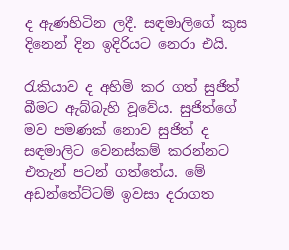ද ඇණහිටින ලදී. සඳමාලිගේ කුස දිනෙන් දින ඉදිරියට නෙරා එයි.

රැකියාව ද අහිමි කර ගත් සුජිත් බීමට ඇබ්බැහි වූවේය. සුජිත්ගේ මව පමණක් නොව සුජිත් ද සඳමාලිට වෙනස්කම් කරන්නට එතැන් පටන් ගත්තේය. මේ අඩන්තේට්ටම් ඉවසා දරාගත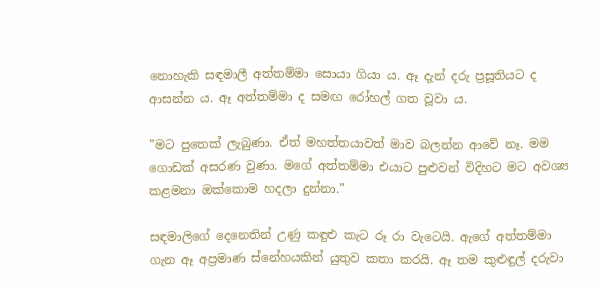නොහැකි සඳමාලී අත්තම්මා සොයා ගියා ය. ඈ දැන් දරු ප්‍රසූතියට ද ආසන්න ය. ඈ අත්තම්මා ද සමඟ රෝහල් ගත වූවා ය.

”මට පුතෙක් ලැබුණා. ඒත් මහත්තයාවත් මාව බලන්න ආවේ නෑ. මම ගොඩක් අසරණ වුණා. මගේ අත්තම්මා එයාට පුළුවන් විදිහට මට අවශ්‍ය කළමනා ඔක්කොම හදලා දුන්නා.”

සඳමාලිගේ දෙනෙතින් උණු කඳුළු කැට රූ රා වැටෙයි. ඇගේ අත්තම්මා ගැන ඈ අප්‍රමාණ ස්නේහයකින් යුතුව කතා කරයි. ඈ තම කුළුඳුල් දරුවා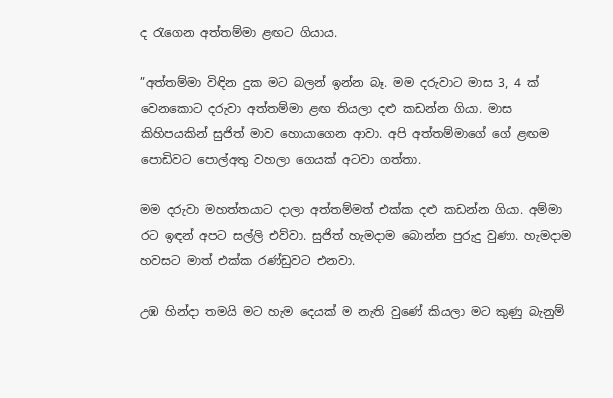ද රැගෙන අත්තම්මා ළඟට ගියාය.

”අත්තම්මා විඳින දුක මට බලන් ඉන්න බෑ. මම දරුවාට මාස 3, 4 ක් වෙනකොට දරුවා අත්තම්මා ළඟ තියලා දළු කඩන්න ගියා. මාස කිහිපයකින් සුජිත් මාව හොයාගෙන ආවා. අපි අත්තම්මාගේ ගේ ළඟම පොඩිවට පොල්අතු වහලා ගෙයක් අටවා ගත්තා.

මම දරුවා මහත්තයාට දාලා අත්තම්මත් එක්ක දළු කඩන්න ගියා. අම්මා රට ඉඳන් අපට සල්ලි එව්වා. සුජිත් හැමදාම බොන්න පුරුදු වුණා. හැමදාම හවසට මාත් එක්ක රණ්ඩුවට එනවා.

උඹ හින්දා තමයි මට හැම දෙයක් ම නැති වුණේ කියලා මට කුණු බැනුම්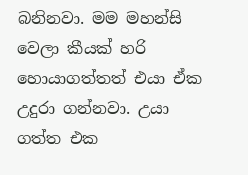බනිනවා. මම මහන්සි වෙලා කීයක් හරි හොයාගත්තත් එයා ඒක උදුරා ගන්නවා. උයා ගත්ත එක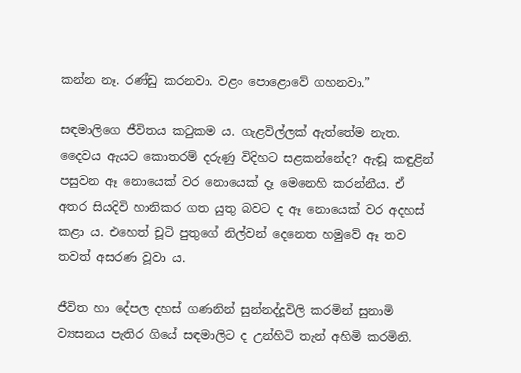කන්න නෑ. රණ්ඩු කරනවා. වළං පොළොවේ ගහනවා.”

සඳමාලිගෙ ජීවිතය කටුකම ය. ගැළවිල්ලක් ඇත්තේම නැත. දෛවය ඇයට කොතරම් දරුණු විදිහට සළකන්නේද? ඇඬූ කඳුළින් පසුවන ඈ නොයෙක් වර නොයෙක් දෑ මෙනෙහි කරන්නීය. ඒ අතර සියදිවි හානිකර ගත යුතු බවට ද ඈ නොයෙක් වර අදහස් කළා ය. එහෙත් චූටි පුතුගේ නිල්වන් දෙනෙත හමුවේ ඈ තව තවත් අසරණ වූවා ය.

ජීවිත හා දේපල දහස් ගණනින් සුන්නද්දූවිලි කරමින් සුනාමි ව්‍යසනය පැතිර ගියේ සඳමාලිට ද උන්හිටි තැන් අහිමි කරමිනි.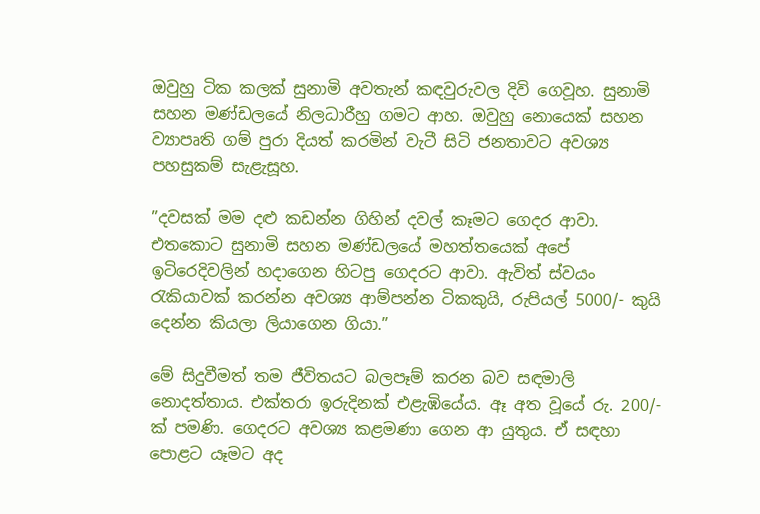ඔවුහු ටික කලක් සුනාමි අවතැන් කඳවුරුවල දිවි ගෙවූහ. සුනාමි සහන මණ්ඩලයේ නිලධාරීහු ගමට ආහ. ඔවුහු නොයෙක් සහන ව්‍යාපෘති ගම් පුරා දියත් කරමින් වැටී සිටි ජනතාවට අවශ්‍ය පහසුකම් සැළැසූහ.

”දවසක් මම දළු කඩන්න ගිහින් දවල් කෑමට ගෙදර ආවා. එතකොට සුනාමි සහන මණ්ඩලයේ මහත්තයෙක් අපේ ඉටිරෙදිවලින් හදාගෙන හිටපු ගෙදරට ආවා. ඇවිත් ස්වයං රැකියාවක් කරන්න අවශ්‍ය ආම්පන්න ටිකකුයි, රුපියල් 5000/- කුයි දෙන්න කියලා ලියාගෙන ගියා.”

මේ සිදුවීමත් තම ජීවිතයට බලපෑම් කරන බව සඳමාලි නොදත්තාය. එක්තරා ඉරුදිනක් එළැඹියේය. ඈ අත වූයේ රු. 200/- ක් පමණි. ගෙදරට අවශ්‍ය කළමණා ගෙන ආ යුතුය. ඒ සඳහා පොළට යෑමට අද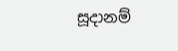සූදානම්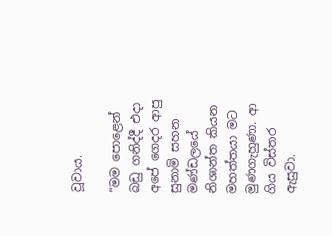වූවාය.

”මම පොළෙන් බඩු ගනිද්දී එදා අපේ ගෙදර ආපු සුනාමි සහන මණ්ඩලයේ නිශාන්ත කියන මහත්තයා මට මුණගැහුණා. ආ ගිය විස්තර ඇසුවා.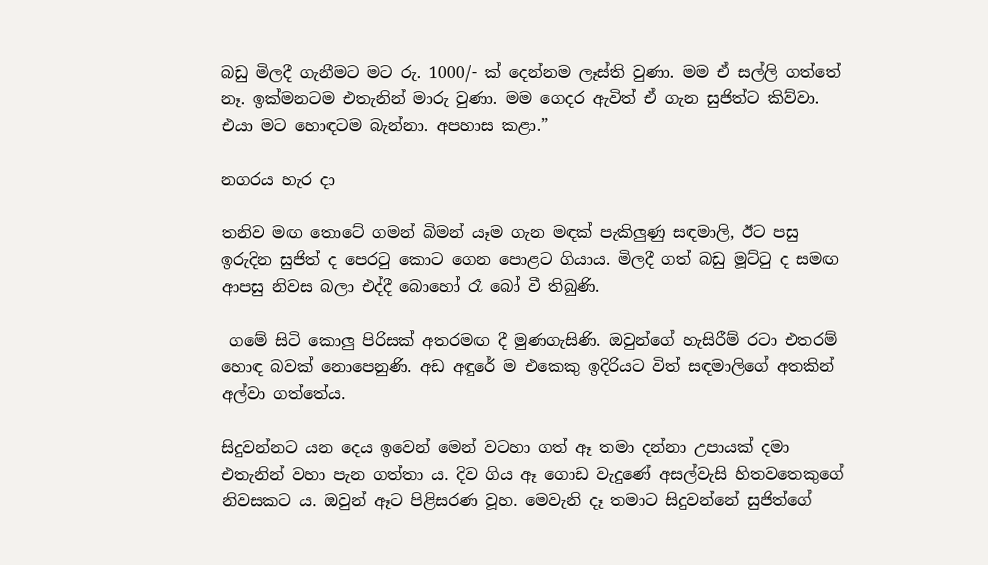බඩු මිලදී ගැනීමට මට රු. 1000/- ක් දෙන්නම ලෑස්ති වුණා. මම ඒ සල්ලි ගත්තේ නෑ. ඉක්මනටම එතැනින් මාරු වුණා. මම ගෙදර ඇවිත් ඒ ගැන සුජිත්ට කිව්වා. එයා මට හොඳටම බැන්නා. අපහාස කළා.”

නගරය හැර දා

තනිව මඟ තොටේ ගමන් බිමන් යෑම ගැන මඳක් පැකිලුණු සඳමාලි, ඊට පසු ඉරුදින සුජිත් ද පෙරටු කොට ගෙන පොළට ගියාය. මිලදී ගත් බඩු මූට්ටු ද සමඟ ආපසු නිවස බලා එද්දී බොහෝ රෑ බෝ වී තිබුණි.

 ගමේ සිටි කොලු පිරිසක් අතරමඟ දී මුණගැසිණි. ඔවුන්ගේ හැසිරීම් රටා එතරම් හොඳ බවක් නොපෙනුණි. අඩ අඳුරේ ම එකෙකු ඉදිරියට විත් සඳමාලිගේ අතකින් අල්වා ගත්තේය.

සිදුවන්නට යන දෙය ඉවෙන් මෙන් වටහා ගත් ඈ තමා දන්නා උපායක් දමා එතැනින් වහා පැන ගත්තා ය. දිව ගිය ඈ ගොඩ වැදුණේ අසල්වැසි හිතවතෙකුගේ නිවසකට ය. ඔවුන් ඈට පිළිසරණ වූහ. මෙවැනි දෑ තමාට සිදුවන්නේ සුජිත්ගේ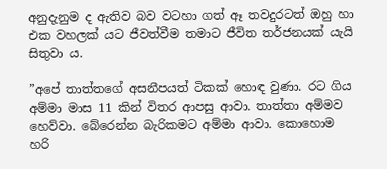අනුදැනුම ද ඇතිව බව වටහා ගත් ඈ තවදුරටත් ඔහු හා එක වහලක් යට ජීවත්වීම තමාට ජීවිත තර්ජනයක් යැයි සිතුවා ය.

”අපේ තාත්තගේ අසනීපයත් ටිකක් හොඳ වුණා. රට ගිය අම්මා මාස 11 කින් විතර ආපසු ආවා. තාත්තා අම්මව හෙව්වා. බේරෙන්න බැරිකමට අම්මා ආවා. කොහොම හරි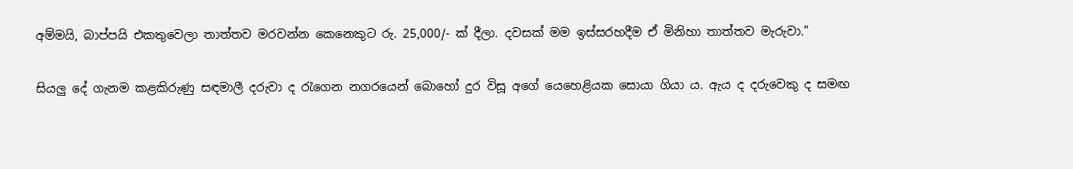අම්මයි, බාප්පයි එකතුවෙලා තාත්තව මරවන්න කෙනෙකුට රු. 25,000/- ක් දීලා. දවසක් මම ඉස්සරහදීම ඒ මිනිහා තාත්තව මැරුවා.”

සියලු දේ ගැනම කළකිරුණු සඳමාලී දරුවා ද රැගෙන නගරයෙන් බොහෝ දුර විසූ අගේ යෙහෙළියක සොයා ගියා ය. ඇය ද දරුවෙකු ද සමඟ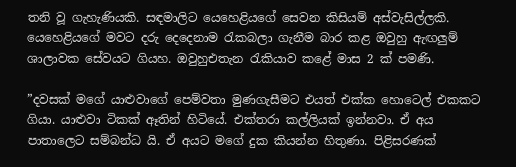තනි වූ ගැහැණියකි. සඳමාලිට යෙහෙළියගේ සෙවන කිසියම් අස්වැසිල්ලකි. යෙහෙළියගේ මවට දරු දෙදෙනාම රැකබලා ගැනීම බාර කළ ඔවුහු ඇඟලුම් ශාලාවක සේවයට ගියහ. ඔවුහුඑතැන රැකියාව කළේ මාස 2 ක් පමණි.

”දවසක් මගේ යාළුවාගේ පෙම්වතා මුණගැසීමට එයත් එක්ක හොටෙල් එකකට ගියා. යාළුවා ටිකක් ඈතින් හිටියේ. එක්තරා කල්ලියක් ඉන්නවා. ඒ අය පාතාලෙට සම්බන්ධ යි. ඒ අයට මගේ දුක කියන්න හිතුණා. පිළිසරණක්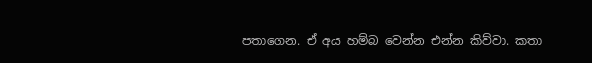පතාගෙන. ඒ අය හම්බ වෙන්න එන්න කිව්වා. කතා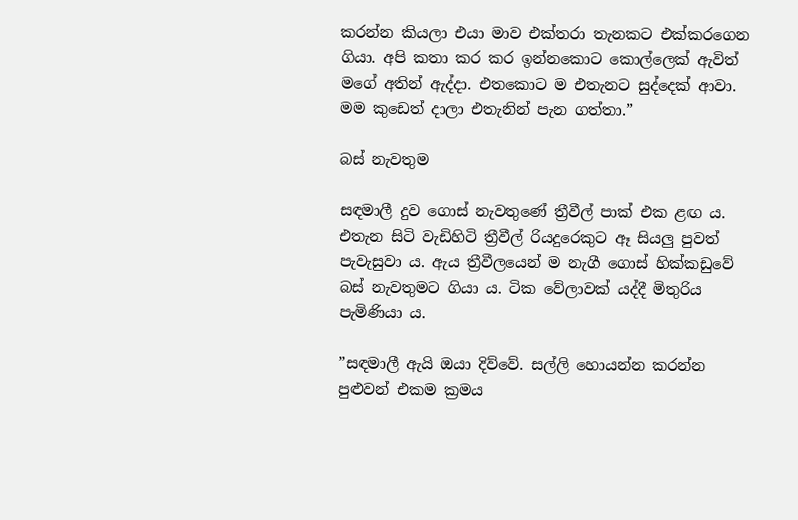කරන්න කියලා එයා මාව එක්තරා තැනකට එක්කරගෙන ගියා. අපි කතා කර කර ඉන්නකොට කොල්ලෙක් ඇවිත් මගේ අතින් ඇද්දා. එතකොට ම එතැනට සුද්දෙක් ආවා. මම කුඩෙත් දාලා එතැනින් පැන ගත්තා.”

බස් නැවතුම

සඳමාලී දුව ගොස් නැවතුණේ ත්‍රීවීල් පාක් එක ළඟ ය. එතැන සිටි වැඩිහිටි ත්‍රීවීල් රියදුරෙකුට ඈ සියලු පුවත් පැවැසුවා ය. ඇය ත්‍රීවීලයෙන් ම නැගී ගොස් හික්කඩුවේ බස් නැවතුමට ගියා ය. ටික වේලාවක් යද්දී මිතුරිය පැමිණියා ය.

”සඳමාලී ඇයි ඔයා දිව්වේ. සල්ලි හොයන්න කරන්න පුළුවන් එකම ක්‍රමය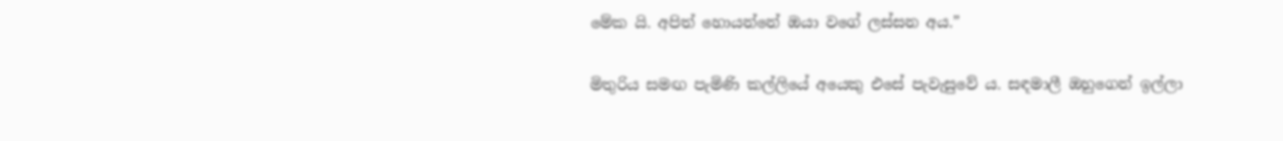මේක යි. අපිත් හොයන්නේ ඔයා වගේ ලස්සන අය.”

මිතුරිය සමඟ පැමිණි කල්ලියේ අයෙකු එසේ පැවැසුවේ ය. සඳමාලී ඔහුගෙන් ඉල්ලා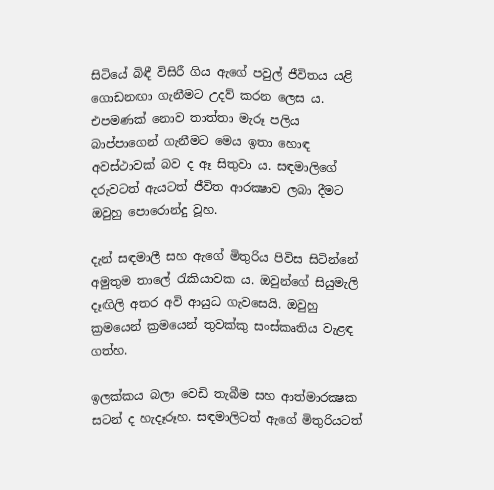සිටියේ බිඳී විසිරී ගිය ඇගේ පවුල් ජීවිතය යළි ගොඩනඟා ගැනීමට උදව් කරන ලෙස ය. එපමණක් නොව තාත්තා මැරූ පලිය බාප්පාගෙන් ගැනීමට මෙය ඉතා හොඳ අවස්ථාවක් බව ද ඈ සිතුවා ය. සඳමාලිගේ දරුවටත් ඇයටත් ජීවිත ආරක්‍ෂාව ලබා දීමට ඔවුහු පොරොන්දු වූහ.

දැන් සඳමාලී සහ ඇගේ මිතුරිය පිවිස සිටින්නේ අමුතුම තාලේ රැකියාවක ය. ඔවුන්ගේ සියුමැලි දෑඟිලි අතර අවි ආයුධ ගැවසෙයි. ඔවුහු ක්‍රමයෙන් ක්‍රමයෙන් තුවක්කු සංස්කෘතිය වැළඳ ගත්හ.

ඉලක්කය බලා වෙඩි තැබීම සහ ආත්මාරක්‍ෂක සටන් ද හැදෑරූහ. සඳමාලිටත් ඇගේ මිතුරියටත්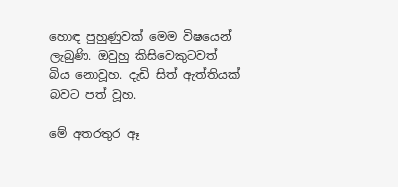හොඳ පුහුණුවක් මෙම විෂයෙන් ලැබුණි. ඔවුහු කිසිවෙකුටවත් බිය නොවූහ. දැඩි සිත් ඇත්තියක් බවට පත් වූහ.

මේ අතරතුර ඈ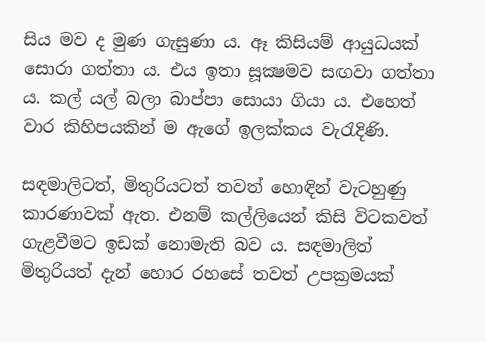සිය මව ද මුණ ගැසුණා ය. ඈ කිසියම් ආයුධයක් සොරා ගත්තා ය. එය ඉතා සූක්‍ෂමව සඟවා ගත්තා ය. කල් යල් බලා බාප්පා සොයා ගියා ය. එහෙත් වාර කිහිපයකින් ම ඇගේ ඉලක්කය වැරැදිණි.

සඳමාලිටත්, මිතුරියටත් තවත් හොඳින් වැටහුණු කාරණාවක් ඇත. එනම් කල්ලියෙන් කිසි විටකවත් ගැළවීමට ඉඩක් නොමැති බව ය. සඳමාලිත් මිතුරියත් දැන් හොර රහසේ තවත් උපක්‍රමයක්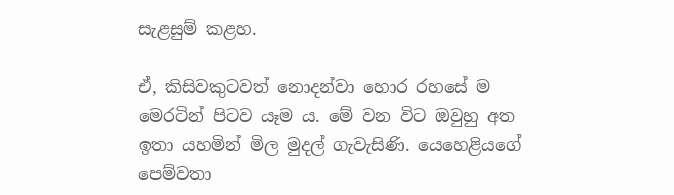සැළසුම් කළහ.

ඒ, කිසිවකුටවත් නොදන්වා හොර රහසේ ම මෙරටින් පිටව යෑම ය. මේ වන විට ඔවුහු අත ඉතා යහමින් මිල මුදල් ගැවැසිණි. යෙහෙළියගේ පෙම්වතා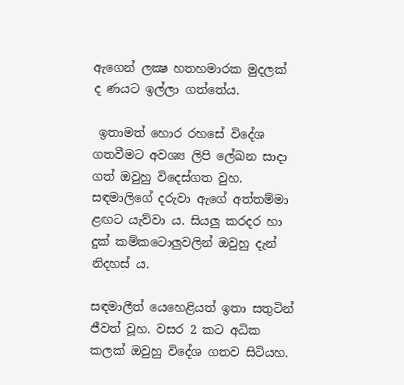ඇගෙන් ලක්‍ෂ හතහමාරක මුදලක් ද ණයට ඉල්ලා ගත්තේය.

 ඉතාමත් හොර රහසේ විදේශ ගතවීමට අවශ්‍ය ලිපි ලේඛන සාදා ගත් ඔවුහු විදෙස්ගත වුහ. සඳමාලිගේ දරුවා ඇගේ අත්තම්මා ළඟට යැව්වා ය. සියලු කරදර හා දුක් කම්කටොලුවලින් ඔවුහු දැන් නිදහස් ය.

සඳමාලීත් යෙහෙළියත් ඉතා සතුටින් ජීවත් වූහ. වසර 2 කට අධික කලක් ඔවුහු විදේශ ගතව සිටියහ.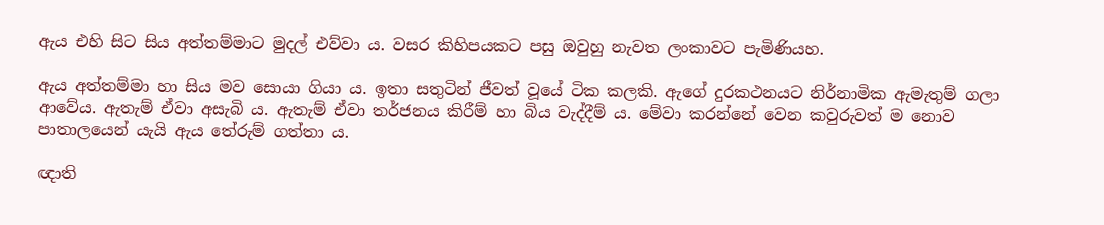ඇය එහි සිට සිය අත්තම්මාට මුදල් එව්වා ය. වසර කිහිපයකට පසු ඔවුහු නැවත ලංකාවට පැමිණියහ.

ඇය අත්තම්මා හා සිය මව සොයා ගියා ය. ඉතා සතුටින් ජීවත් වූයේ ටික කලකි. ඇගේ දුරකථනයට නිර්නාමික ඇමැතුම් ගලා ආවේය. ඇතැම් ඒවා අසැබි ය. ඇතැම් ඒවා තර්ජනය කිරීම් හා බිය වැද්දීම් ය. මේවා කරන්නේ වෙන කවුරුවත් ම නොව පාතාලයෙන් යැයි ඇය තේරුම් ගත්තා ය.

ඥාති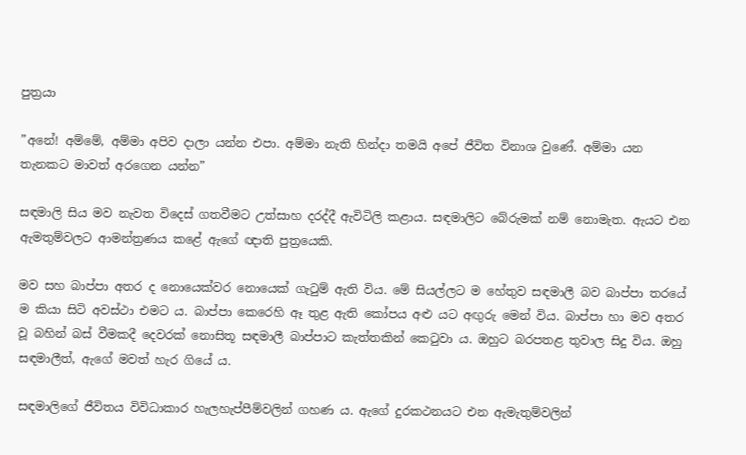පුත්‍රයා

”අනේ! අම්මේ, අම්මා අපිව දාලා යන්න එපා. අම්මා නැති හින්දා තමයි අපේ ජීවිත විනාශ වුණේ. අම්මා යන තැනකට මාවත් අරගෙන යන්න”

සඳමාලි සිය මව නැවත විදෙස් ගතවීමට උත්සාහ දරද්දී ඇවිටිලි කළාය. සඳමාලිට බේරුමක් නම් නොමැත. ඇයට එන ඇමතුම්වලට ආමන්ත්‍රණය කළේ ඇගේ ඥාති පුත්‍රයෙකි.

මව සහ බාප්පා අතර ද නොයෙක්වර නොයෙක් ගැටුම් ඇති විය. මේ සියල්ලට ම හේතුව සඳමාලී බව බාප්පා තරයේ ම කියා සිටි අවස්ථා එමට ය. බාප්පා කෙරෙහි ඈ තුළ ඇති කෝපය අළු යට අඟුරු මෙන් විය. බාප්පා හා මව අතර වූ බහින් බස් වීමකදී දෙවරක් නොසිතූ සඳමාලී බාප්පාට කැත්තකින් කෙටුවා ය. ඔහුට බරපතළ තුවාල සිදු විය. ඔහු සඳමාලීත්, ඇගේ මවත් හැර ගියේ ය.

සඳමාලිගේ ජීවිතය විවිධාකාර හැලහැප්පීම්වලින් ගහණ ය. ඇගේ දුරකථනයට එන ඇමැතුම්වලින්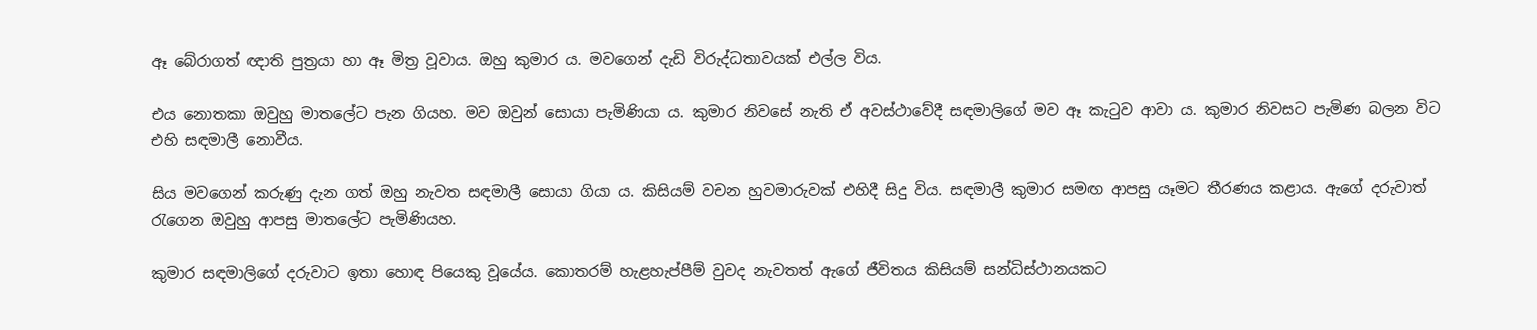ඈ බේරාගත් ඥාති පුත්‍රයා හා ඈ මිත්‍ර වූවාය. ඔහු කුමාර ය. මවගෙන් දැඩි විරුද්ධතාවයක් එල්ල විය.

එය නොතකා ඔවුහු මාතලේට පැන ගියහ. මව ඔවුන් සොයා පැමිණියා ය. කුමාර නිවසේ නැති ඒ අවස්ථාවේදී සඳමාලිගේ මව ඈ කැටුව ආවා ය. කුමාර නිවසට පැමිණ බලන විට එහි සඳමාලී නොවීය.

සිය මවගෙන් කරුණු දැන ගත් ඔහු නැවත සඳමාලී සොයා ගියා ය. කිසියම් වචන හුවමාරුවක් එහිදී සිදු විය. සඳමාලී කුමාර සමඟ ආපසු යෑමට තීරණය කළාය. ඇගේ දරුවාත් රැගෙන ඔවුහු ආපසු මාතලේට පැමිණියහ.

කුමාර සඳමාලිගේ දරුවාට ඉතා හොඳ පියෙකු වූයේය. කොතරම් හැළහැප්පීම් වුවද නැවතත් ඇගේ ජීවිතය කිසියම් සන්ධිස්ථානයකට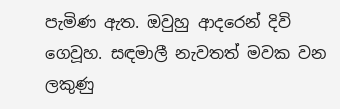පැමිණ ඇත. ඔවුහු ආදරෙන් දිවි ගෙවූහ. සඳමාලී නැවතත් මවක වන ලකුණු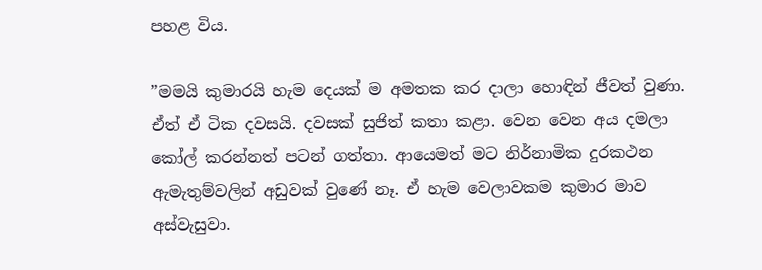පහළ විය.

”මමයි කුමාරයි හැම දෙයක් ම අමතක කර දාලා හොඳින් ජීවත් වුණා. ඒත් ඒ ටික දවසයි. දවසක් සුජිත් කතා කළා. වෙන වෙන අය දමලා කෝල් කරන්නත් පටන් ගත්තා. ආයෙමත් මට නිර්නාමික දුරකථන ඇමැතුම්වලින් අඩුවක් වුණේ නෑ. ඒ හැම වෙලාවකම කුමාර මාව අස්වැසුවා.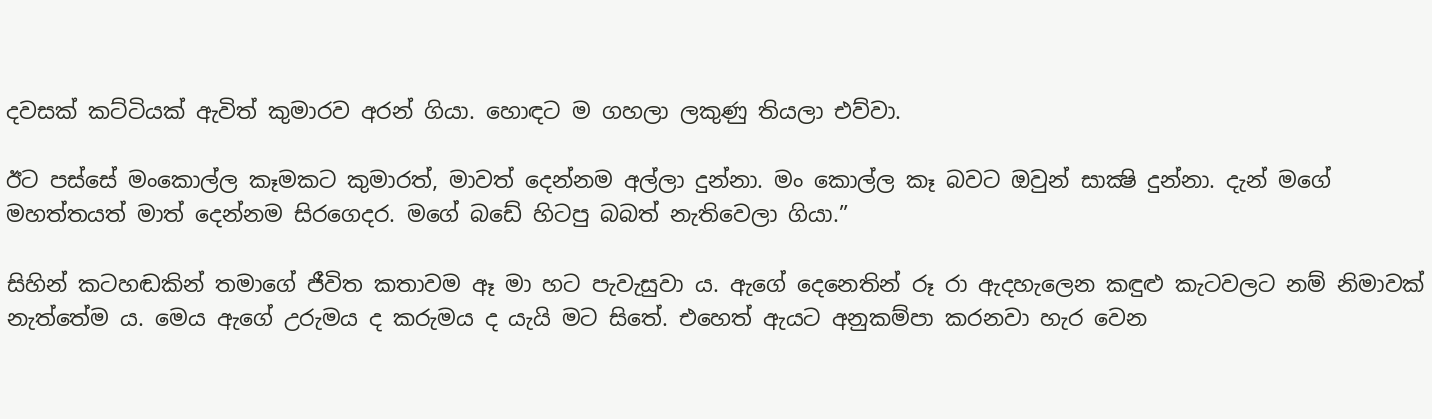දවසක් කට්ටියක් ඇවිත් කුමාරව අරන් ගියා. හොඳට ම ගහලා ලකුණු තියලා එව්වා.

ඊට පස්සේ මංකොල්ල කෑමකට කුමාරත්, මාවත් දෙන්නම අල්ලා දුන්නා. මං කොල්ල කෑ බවට ඔවුන් සාක්‍ෂි දුන්නා. දැන් මගේ මහත්තයත් මාත් දෙන්නම සිරගෙදර. මගේ බඩේ හිටපු බබත් නැතිවෙලා ගියා.”

සිහින් කටහඬකින් තමාගේ ජීවිත කතාවම ඈ මා හට පැවැසුවා ය. ඇගේ දෙනෙතින් රූ රා ඇදහැලෙන කඳුළු කැටවලට නම් නිමාවක් නැත්තේම ය. මෙය ඇගේ උරුමය ද කරුමය ද යැයි මට සිතේ. එහෙත් ඇයට අනුකම්පා කරනවා හැර වෙන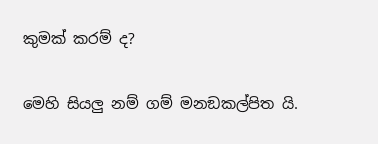කුමක් කරම් ද?

මෙහි සියලු නම් ගම් මනඞකල්පිත යි.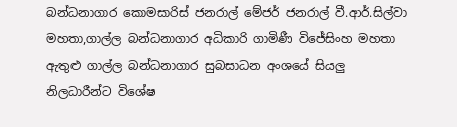බන්ධනාගාර කොමසාරිස් ජනරාල් මේජර් ජනරාල් වී.ආර්.සිල්වා මහතා,ගාල්ල බන්ධනාගාර අධිකාරි ගාමිණී විජේසිංහ මහතා ඇතුළු ගාල්ල බන්ධනාගාර සුබසාධන අංශයේ සියලු නිලධාරීන්ට විශේෂ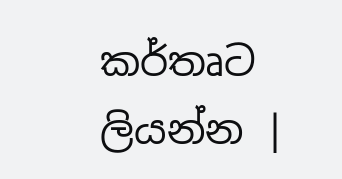කර්තෘට ලියන්න |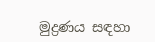මුද්‍රණය සඳහා